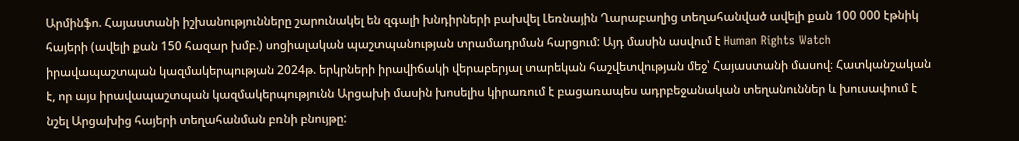Արմինֆո. Հայաստանի իշխանությունները շարունակել են զգալի խնդիրների բախվել Լեռնային Ղարաբաղից տեղահանված ավելի քան 100 000 էթնիկ հայերի (ավելի քան 150 հազար խմբ.) սոցիալական պաշտպանության տրամադրման հարցում: Այդ մասին ասվում է Human Rights Watch իրավապաշտպան կազմակերպության 2024թ. երկրների իրավիճակի վերաբերյալ տարեկան հաշվետվության մեջ՝ Հայաստանի մասով։ Հատկանշական է, որ այս իրավապաշտպան կազմակերպությունն Արցախի մասին խոսելիս կիրառում է բացառապես ադրբեջանական տեղանուններ և խուսափում է նշել Արցախից հայերի տեղահանման բռնի բնույթը: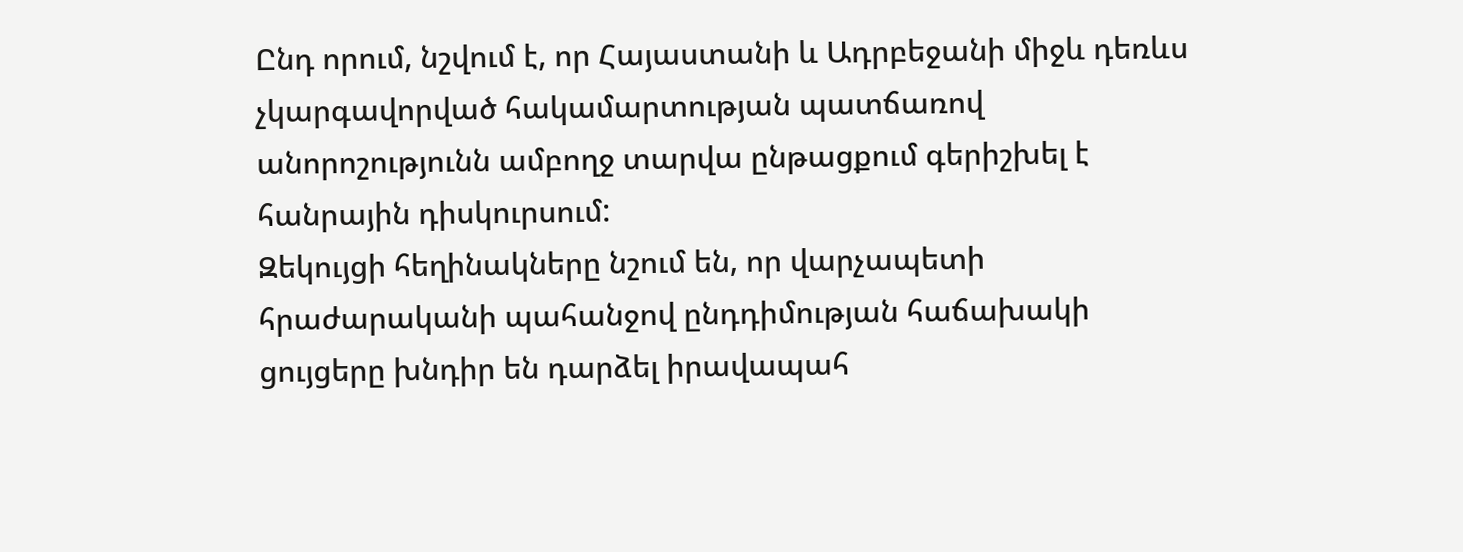Ընդ որում, նշվում է, որ Հայաստանի և Ադրբեջանի միջև դեռևս չկարգավորված հակամարտության պատճառով անորոշությունն ամբողջ տարվա ընթացքում գերիշխել է հանրային դիսկուրսում:
Զեկույցի հեղինակները նշում են, որ վարչապետի հրաժարականի պահանջով ընդդիմության հաճախակի ցույցերը խնդիր են դարձել իրավապահ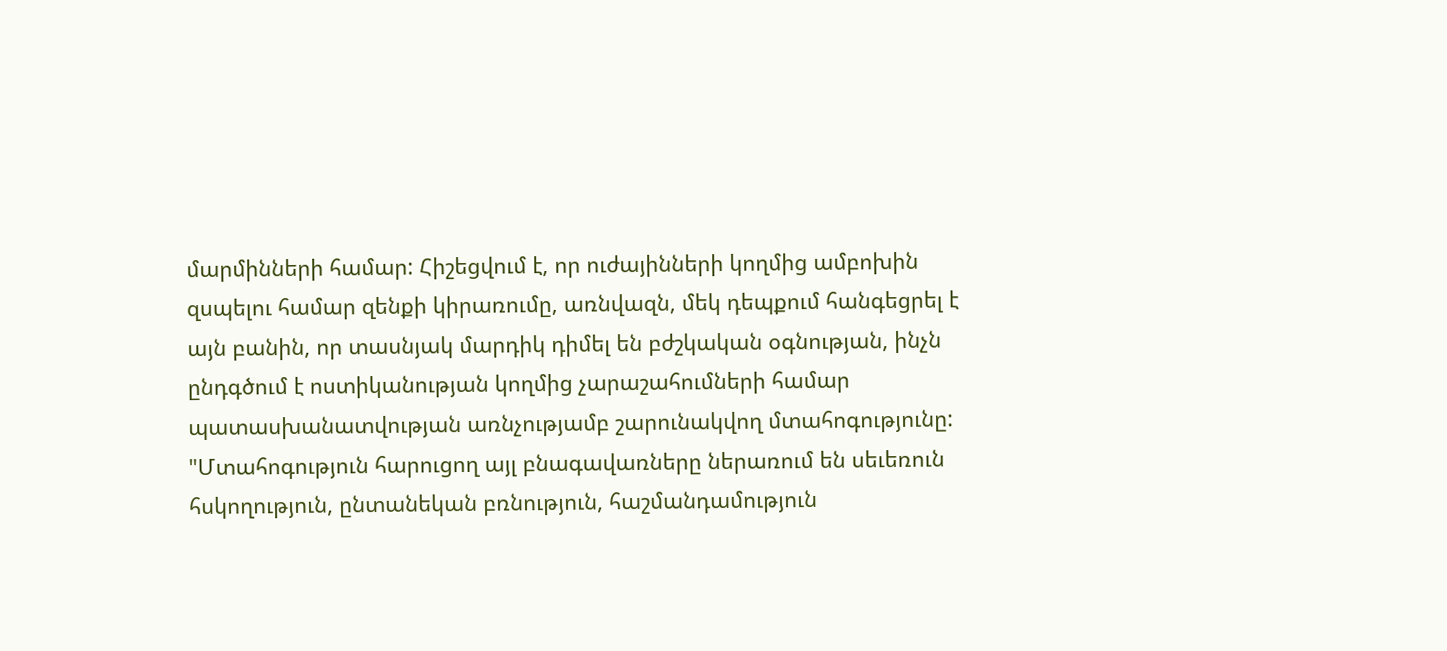մարմինների համար: Հիշեցվում է, որ ուժայինների կողմից ամբոխին զսպելու համար զենքի կիրառումը, առնվազն, մեկ դեպքում հանգեցրել է այն բանին, որ տասնյակ մարդիկ դիմել են բժշկական օգնության, ինչն ընդգծում է ոստիկանության կողմից չարաշահումների համար պատասխանատվության առնչությամբ շարունակվող մտահոգությունը:
"Մտահոգություն հարուցող այլ բնագավառները ներառում են սեւեռուն հսկողություն, ընտանեկան բռնություն, հաշմանդամություն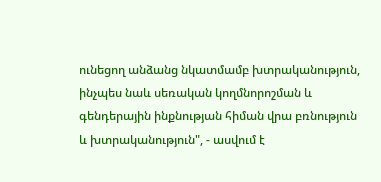ունեցող անձանց նկատմամբ խտրականություն, ինչպես նաև սեռական կողմնորոշման և գենդերային ինքնության հիման վրա բռնություն և խտրականություն", - ասվում է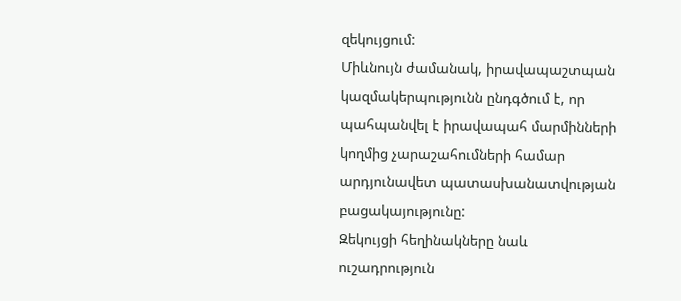զեկույցում:
Միևնույն ժամանակ, իրավապաշտպան կազմակերպությունն ընդգծում է, որ պահպանվել է իրավապահ մարմինների կողմից չարաշահումների համար արդյունավետ պատասխանատվության բացակայությունը:
Զեկույցի հեղինակները նաև ուշադրություն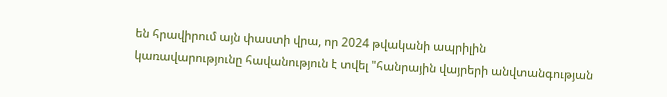են հրավիրում այն փաստի վրա, որ 2024 թվականի ապրիլին
կառավարությունը հավանություն է տվել "հանրային վայրերի անվտանգության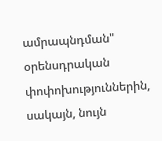ամրապնդման" օրենսդրական փոփոխություններին, սակայն, նույն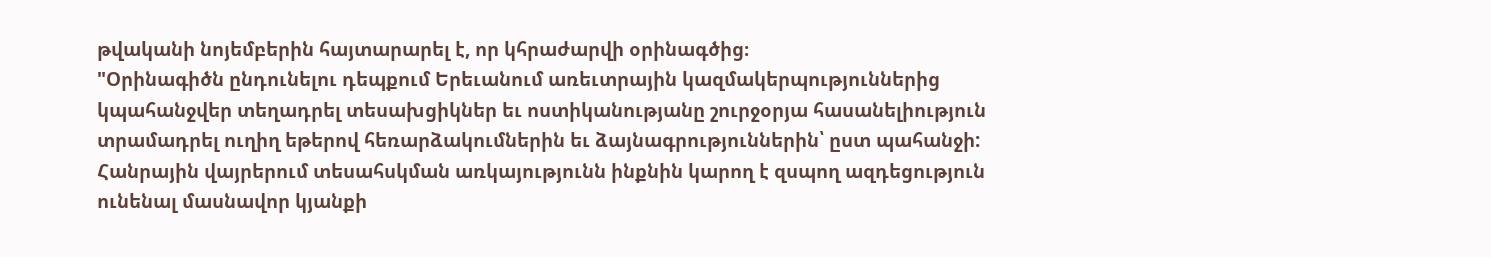թվականի նոյեմբերին հայտարարել է, որ կհրաժարվի օրինագծից։
"Օրինագիծն ընդունելու դեպքում Երեւանում առեւտրային կազմակերպություններից կպահանջվեր տեղադրել տեսախցիկներ եւ ոստիկանությանը շուրջօրյա հասանելիություն տրամադրել ուղիղ եթերով հեռարձակումներին եւ ձայնագրություններին՝ ըստ պահանջի: Հանրային վայրերում տեսահսկման առկայությունն ինքնին կարող է զսպող ազդեցություն ունենալ մասնավոր կյանքի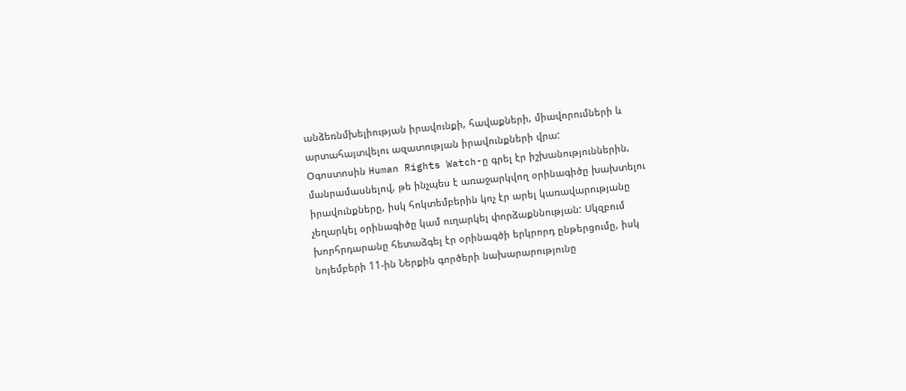անձեռնմխելիության իրավունքի, հավաքների, միավորումների և արտահայտվելու ազատության իրավունքների վրա:
Օգոստոսին Human Rights Watch-ը գրել էր իշխանություններին, մանրամասնելով, թե ինչպես է առաջարկվող օրինագիծը խախտելու իրավունքները, իսկ հոկտեմբերին կոչ էր արել կառավարությանը չեղարկել օրինագիծը կամ ուղարկել փորձաքննության: Սկզբում խորհրդարանը հետաձգել էր օրինագծի երկրորդ ընթերցումը, իսկ նոյեմբերի 11-ին Ներքին գործերի նախարարությունը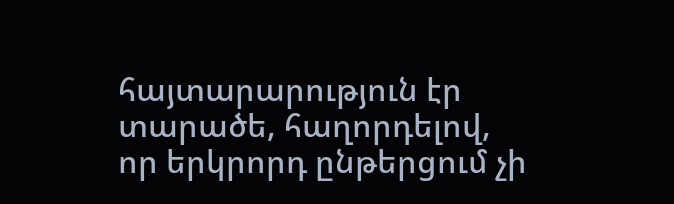հայտարարություն էր տարածե, հաղորդելով, որ երկրորդ ընթերցում չի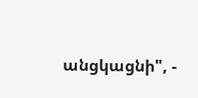անցկացնի", -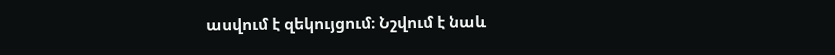ասվում է զեկույցում։ Նշվում է նաև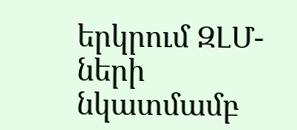երկրում ԶԼՄ-ների նկատմամբ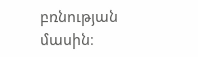բռնության մասին։